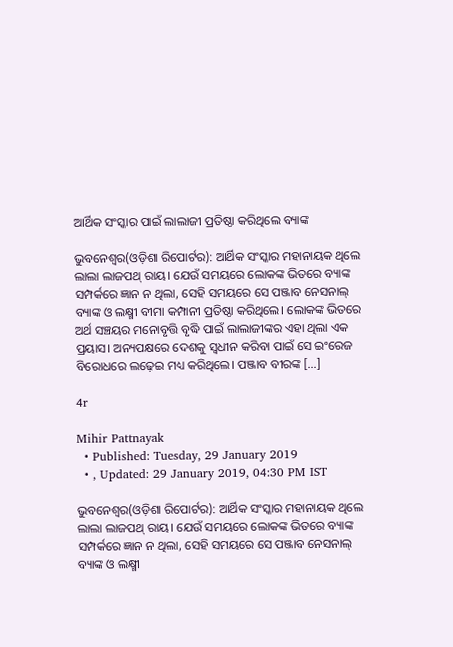ଆର୍ଥିକ ସଂସ୍କାର ପାଇଁ ଲାଲାଜୀ ପ୍ରତିଷ୍ଠା କରିଥିଲେ ବ୍ୟାଙ୍କ

ଭୁବନେଶ୍ୱର(ଓଡ଼ିଶା ରିପୋର୍ଟର): ଆର୍ଥିକ ସଂସ୍କାର ମହାନାୟକ ଥିଲେ ଲାଲା ଲାଜପଥ୍‌ ରାୟ। ଯେଉଁ ସମୟରେ ଲୋକଙ୍କ ଭିତରେ ବ୍ୟାଙ୍କ ସମ୍ପର୍କରେ ଜ୍ଞାନ ନ ଥିଲା, ସେହି ସମୟରେ ସେ ପଞ୍ଜାବ ନେସନାଲ୍‌ ବ୍ୟାଙ୍କ ଓ ଲକ୍ଷ୍ମୀ ବୀମା କମ୍ପାନୀ ପ୍ରତିଷ୍ଠା କରିଥିଲେ। ଲୋକଙ୍କ ଭିତରେ ଅର୍ଥ ସଞ୍ଚୟର ମନୋବୃତ୍ତି ବୃଦ୍ଧି ପାଇଁ ଲାଲାଜୀଙ୍କର ଏହା ଥିଲା ଏକ ପ୍ରୟାସ। ଅନ୍ୟପକ୍ଷରେ ଦେଶକୁ ସ୍ୱଧୀନ କରିବା ପାଇଁ ସେ ଇଂରେଜ ବିରୋଧରେ ଲଢ଼େଇ ମଧ୍ୟ କରିଥିଲେ। ପଞ୍ଜାବ ବୀରଙ୍କ […]

4r

Mihir Pattnayak
  • Published: Tuesday, 29 January 2019
  • , Updated: 29 January 2019, 04:30 PM IST

ଭୁବନେଶ୍ୱର(ଓଡ଼ିଶା ରିପୋର୍ଟର): ଆର୍ଥିକ ସଂସ୍କାର ମହାନାୟକ ଥିଲେ ଲାଲା ଲାଜପଥ୍‌ ରାୟ। ଯେଉଁ ସମୟରେ ଲୋକଙ୍କ ଭିତରେ ବ୍ୟାଙ୍କ ସମ୍ପର୍କରେ ଜ୍ଞାନ ନ ଥିଲା, ସେହି ସମୟରେ ସେ ପଞ୍ଜାବ ନେସନାଲ୍‌ ବ୍ୟାଙ୍କ ଓ ଲକ୍ଷ୍ମୀ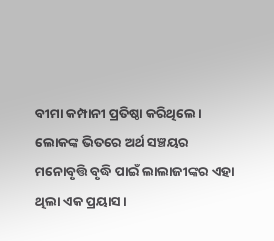ବୀମା କମ୍ପାନୀ ପ୍ରତିଷ୍ଠା କରିଥିଲେ। ଲୋକଙ୍କ ଭିତରେ ଅର୍ଥ ସଞ୍ଚୟର ମନୋବୃତ୍ତି ବୃଦ୍ଧି ପାଇଁ ଲାଲାଜୀଙ୍କର ଏହା ଥିଲା ଏକ ପ୍ରୟାସ।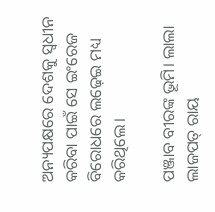ଅନ୍ୟପକ୍ଷରେ ଦେଶକୁ ସ୍ୱଧୀନ କରିବା ପାଇଁ ସେ ଇଂରେଜ ବିରୋଧରେ ଲଢ଼େଇ ମଧ୍ୟ କରିଥିଲେ।

ପଞ୍ଜାବ ବୀରଙ୍କ ଭୂମି। ଲାଲା ଲାଜପତ୍‌ ରାୟ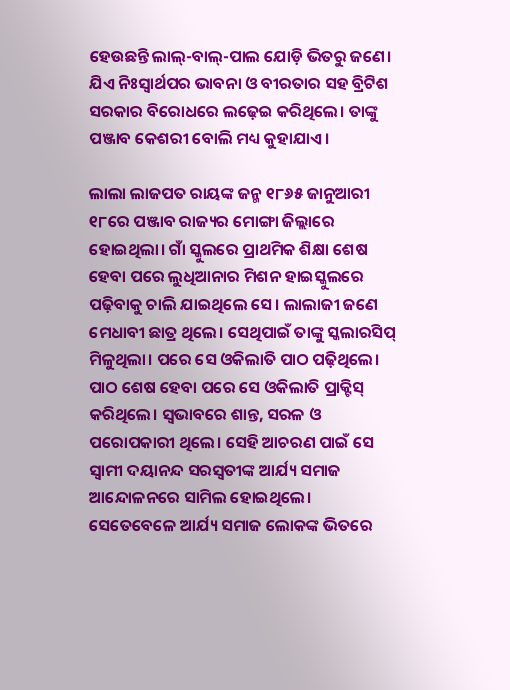ହେଉଛନ୍ତି ଲାଲ୍‌-ବାଲ୍‌-ପାଲ ଯୋଡ଼ି ଭିତରୁ ଜଣେ। ଯିଏ ନିଃସ୍ୱାର୍ଥପର ଭାବନା ଓ ବୀରତାର ସହ ବ୍ରିଟିଶ ସରକାର ବିରୋଧରେ ଲଢ଼େଇ କରିଥିଲେ। ତାଙ୍କୁ ପଞ୍ଜାବ କେଶରୀ ବୋଲି ମଧ୍ୟ କୁହାଯାଏ।

ଲାଲା ଲାଜପତ ରାୟଙ୍କ ଜନ୍ମ ୧୮୬୫ ଜାନୁଆରୀ ୧୮ରେ ପଞ୍ଜାବ ରାଜ୍ୟର ମୋଙ୍ଗା ଜିଲ୍ଲାରେ ହୋଇଥିଲା। ଗାଁ ସ୍କୁଲରେ ପ୍ରାଥମିକ ଶିକ୍ଷା ଶେଷ ହେବା ପରେ ଲୁଧିଆନାର ମିଶନ ହାଇସ୍କୁଲରେ ପଢ଼ିବାକୁ ଚାଲି ଯାଇଥିଲେ ସେ। ଲାଲାଜୀ ଜଣେ ମେଧାବୀ ଛାତ୍ର ଥିଲେ। ସେଥିପାଇଁ ତାଙ୍କୁ ସ୍କଲାରସିପ୍‌ ମିଳୁଥିଲା। ପରେ ସେ ଓକିଲାତି ପାଠ ପଢ଼ିଥିଲେ। ପାଠ ଶେଷ ହେବା ପରେ ସେ ଓକିଲାତି ପ୍ରାକ୍ଟିସ୍‌ କରିଥିଲେ। ସ୍ୱଭାବରେ ଶାନ୍ତ, ସରଳ ଓ ପରୋପକାରୀ ଥିଲେ। ସେହି ଆଚରଣ ପାଇଁ ସେ ସ୍ୱାମୀ ଦୟାନନ୍ଦ ସରସ୍ୱତୀଙ୍କ ଆର୍ଯ୍ୟ ସମାଜ ଆନ୍ଦୋଳନରେ ସାମିଲ ହୋଇଥିଲେ। ସେତେବେଳେ ଆର୍ଯ୍ୟ ସମାଜ ଲୋକଙ୍କ ଭିତରେ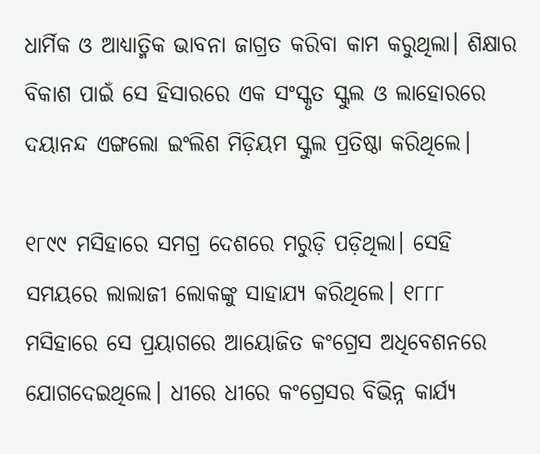ଧାର୍ମିକ ଓ ଆଧ୍ୟାତ୍ମିକ ଭାବନା ଜାଗ୍ରତ କରିବା କାମ କରୁଥିଲା। ଶିକ୍ଷାର ବିକାଶ ପାଇଁ ସେ ହିସାରରେ ଏକ ସଂସ୍କୃତ ସ୍କୁଲ ଓ ଲାହୋରରେ ଦୟାନନ୍ଦ ଏଙ୍ଗଲୋ ଇଂଲିଶ ମିଡ଼ିୟମ ସ୍କୁଲ ପ୍ରତିଷ୍ଠା କରିଥିଲେ।

୧୮୯୯ ମସିହାରେ ସମଗ୍ର ଦେଶରେ ମରୁଡ଼ି ପଡ଼ିଥିଲା। ସେହି ସମୟରେ ଲାଲାଜୀ ଲୋକଙ୍କୁ ସାହାଯ୍ୟ କରିଥିଲେ। ୧୮୮୮ ମସିହାରେ ସେ ପ୍ରୟାଗରେ ଆୟୋଜିତ କଂଗ୍ରେସ ଅଧିବେଶନରେ ଯୋଗଦେଇଥିଲେ। ଧୀରେ ଧୀରେ କଂଗ୍ରେସର ବିଭିନ୍ନ କାର୍ଯ୍ୟ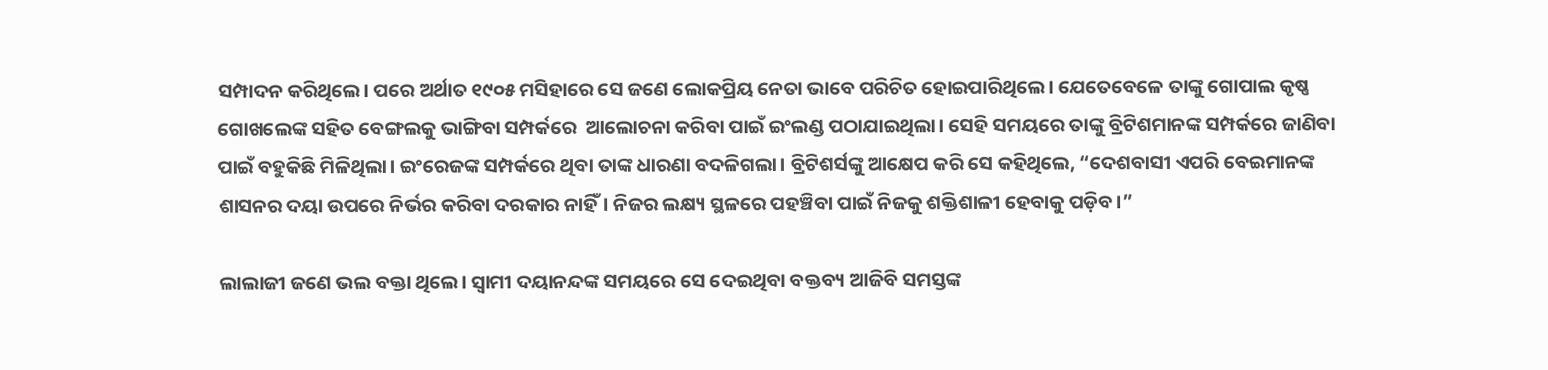ସମ୍ପାଦନ କରିଥିଲେ। ପରେ ଅର୍ଥାତ ୧୯୦୫ ମସିହାରେ ସେ ଜଣେ ଲୋକପ୍ରିୟ ନେତା ଭାବେ ପରିଚିତ ହୋଇପାରିଥିଲେ। ଯେତେବେଳେ ତାଙ୍କୁ ଗୋପାଲ କୃଷ୍ଣ ଗୋଖଲେଙ୍କ ସହିତ ବେଙ୍ଗଲକୁ ଭାଙ୍ଗିବା ସମ୍ପର୍କରେ  ଆଲୋଚନା କରିବା ପାଇଁ ଇଂଲଣ୍ଡ ପଠାଯାଇଥିଲା। ସେହି ସମୟରେ ତାଙ୍କୁ ବ୍ରିଟିଶମାନଙ୍କ ସମ୍ପର୍କରେ ଜାଣିବା ପାଇଁ ବହୁକିଛି ମିଳିଥିଲା। ଇଂରେଜଙ୍କ ସମ୍ପର୍କରେ ଥିବା ତାଙ୍କ ଧାରଣା ବଦଳିଗଲା। ବ୍ରିଟିଶର୍ସଙ୍କୁ ଆକ୍ଷେପ କରି ସେ କହିଥିଲେ, “ଦେଶବାସୀ ଏପରି ବେଇମାନଙ୍କ ଶାସନର ଦୟା ଉପରେ ନିର୍ଭର କରିବା ଦରକାର ନାହିଁ। ନିଜର ଲକ୍ଷ୍ୟ ସ୍ଥଳରେ ପହଞ୍ଚିବା ପାଇଁ ନିଜକୁ ଶକ୍ତିଶାଳୀ ହେବାକୁ ପଡ଼ିବ।”

ଲାଲାଜୀ ଜଣେ ଭଲ ବକ୍ତା ଥିଲେ। ସ୍ୱାମୀ ଦୟାନନ୍ଦଙ୍କ ସମୟରେ ସେ ଦେଇଥିବା ବକ୍ତବ୍ୟ ଆଜିବି ସମସ୍ତଙ୍କ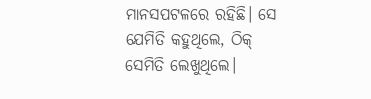ମାନସପଟଳରେ ରହିଛି। ସେ ଯେମିତି କହୁଥିଲେ, ଠିକ୍‌ ସେମିତି ଲେଖୁଥିଲେ।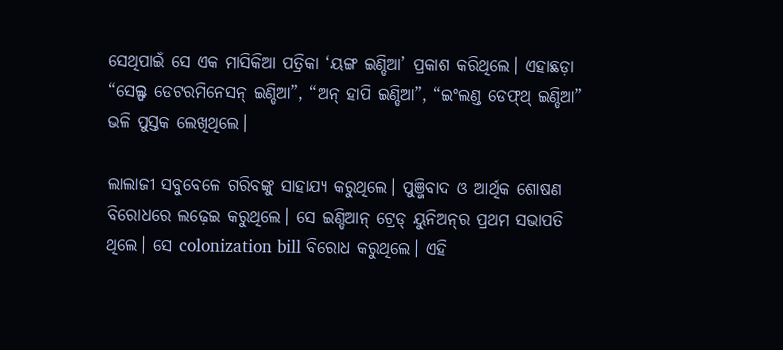ସେଥିପାଇଁ ସେ ଏକ ମାସିକିଆ ପତ୍ରିକା ‘ୟଙ୍ଗ ଇଣ୍ଡିଆ’ ପ୍ରକାଶ କରିଥିଲେ। ଏହାଛଡ଼ା “ସେଲ୍ଫ ଡେଟରମିନେସନ୍‌ ଇଣ୍ଡିଆ”, “ଅନ୍‌ ହାପି ଇଣ୍ଡିଆ”, “ଇଂଲଣ୍ଡ ଡେଫ୍‌ଥ୍‌ ଇଣ୍ଡିଆ” ଭଳି ପୁସ୍ତକ ଲେଖିଥିଲେ।

ଲାଲାଜୀ ସବୁବେଳେ ଗରିବଙ୍କୁ ସାହାଯ୍ୟ କରୁଥିଲେ। ପୁଞ୍ଜିବାଦ ଓ ଆର୍ଥିକ ଶୋଷଣ ବିରୋଧରେ ଲଢ଼େଇ କରୁଥିଲେ। ସେ ଇଣ୍ଡିଆନ୍‌ ଟ୍ରେଡ୍‌ ୟୁନିଅନ୍‌ର ପ୍ରଥମ ସଭାପତି ଥିଲେ। ସେ colonization bill ବିରୋଧ କରୁଥିଲେ। ଏହି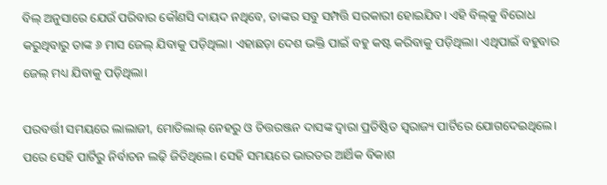ବିଲ୍‌ ଅନୁସାରେ ଯେଉଁ ପରିବାର କୌଣସି ଦାୟଦ ନଥିବେ, ତାଙ୍କର ସବୁ ସମ୍ପତ୍ତି ସରକାରୀ ହୋଇଯିବ। ଏହି ବିଲ୍‌କୁ ବିରୋଧ କରୁଥିବାରୁ ତାଙ୍କ ୬ ମାସ ଜେଲ୍‌ ଯିବାକୁ ପଡ଼ିଥିଲା। ଏହାଛଡ଼ା ଦେଶ ଭକ୍ତି ପାଇଁ ବହୁ କଷ୍ଟ କରିବାକୁ ପଡ଼ିଥିଲା। ଏଥିପାଇଁ ବହୁବାର ଜେଲ୍‌ ମଧ୍ୟ ଯିବାକୁ ପଡ଼ିଥିଲା।

ପରବର୍ତ୍ତୀ ସମୟରେ ଲାଲାଜୀ, ମୋତିଲାଲ୍‌ ନେହରୁ ଓ ଚିତ୍ତରଞ୍ଜନ ଦାସଙ୍କ ଦ୍ୱାରା ପ୍ରତିଷ୍ଠିତ ସ୍ୱରାଜ୍ୟ ପାର୍ଟିରେ ଯୋଗଦେଇଥିଲେ। ପରେ ସେହି ପାର୍ଟିରୁ ନିର୍ବାଚନ ଲଢ଼ି ଜିତିଥିଲେ। ସେହି ସମୟରେ ଭାରତର ଆର୍ଥିକ ବିକାଶ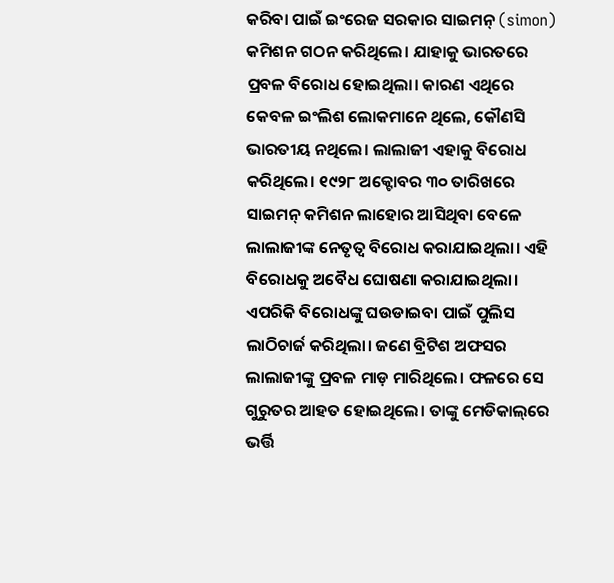କରିବା ପାଇଁ ଇଂରେଜ ସରକାର ସାଇମନ୍‌ (simon) କମିଶନ ଗଠନ କରିଥିଲେ। ଯାହାକୁ ଭାରତରେ ପ୍ରବଳ ବିରୋଧ ହୋଇଥିଲା। କାରଣ ଏଥିରେ କେବଳ ଇଂଲିଶ ଲୋକମାନେ ଥିଲେ, କୌଣସି ଭାରତୀୟ ନଥିଲେ। ଲାଲାଜୀ ଏହାକୁ ବିରୋଧ କରିଥିଲେ। ୧୯୨୮ ଅକ୍ଟୋବର ୩୦ ତାରିଖରେ ସାଇମନ୍‌ କମିଶନ ଲାହୋର ଆସିଥିବା ବେଳେ ଲାଲାଜୀଙ୍କ ନେତୃତ୍ୱ ବିରୋଧ କରାଯାଇଥିଲା। ଏହି ବିରୋଧକୁ ଅବୈଧ ଘୋଷଣା କରାଯାଇଥିଲା। ଏପରିକି ବିରୋଧଙ୍କୁ ଘଉଡାଇବା ପାଇଁ ପୁଲିସ ଲାଠିଚାର୍ଜ କରିଥିଲା। ଜଣେ ବ୍ରିଟିଶ ଅଫସର ଲାଲାଜୀଙ୍କୁ ପ୍ରବଳ ମାଡ଼ ମାରିଥିଲେ। ଫଳରେ ସେ ଗୁରୁତର ଆହତ ହୋଇଥିଲେ। ତାଙ୍କୁ ମେଡିକାଲ୍‌ରେ ଭର୍ତ୍ତି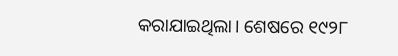କରାଯାଇଥିଲା। ଶେଷରେ ୧୯୨୮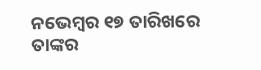ନଭେମ୍ୱର ୧୭ ତାରିଖରେ ତାଙ୍କର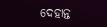ଦେହାନ୍ତ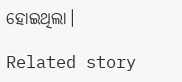ହୋଇଥିଲା।

Related story